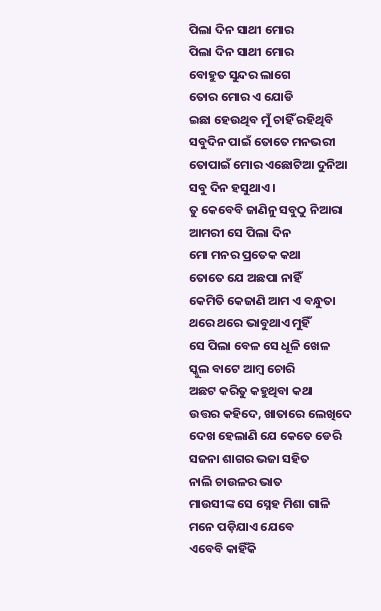ପିଲା ଦିନ ସାଥୀ ମୋର
ପିଲା ଦିନ ସାଥୀ ମୋର
ବୋହୁତ ସୁନ୍ଦର ଲାଗେ
ତୋର ମୋର ଏ ଯୋଡି
ଇଛା ହେଉଥିବ ମୁଁ ଚାହିଁ ରହିଥିବି
ସବୁଦିନ ପାଇଁ ତୋତେ ମନଭରୀ
ତୋପାଇଁ ମୋର ଏଛୋଟିଆ ଦୁନିଆ
ସବୁ ଦିନ ହସୁଥାଏ ।
ତୁ କେବେବି ଜାଣିନୁ ସବୁଠୁ ନିଆରା
ଆମରୀ ସେ ପିଲା ଦିନ
ମୋ ମନର ପ୍ରତେକ କଥା
ତୋତେ ଯେ ଅଛପା ନାହିଁ
କେମିତି କେଜାଣି ଆମ ଏ ବନ୍ଧୁତା
ଥରେ ଥରେ ଭାବୁଥାଏ ମୁହିଁ
ସେ ପିଲା ବେଳ ସେ ଧୂଳି ଖେଳ
ସ୍କୁଲ ବାଟେ ଆମ୍ବ ଚୋରି
ଅଛଟ କରିତୁ କହୁଥିବା କଥା
ଉତ୍ତର କହିଦେ, ଖାତାରେ ଲେଖିଦେ
ଦେଖ ହେଲାଣି ଯେ କେତେ ଡେରି
ସଜନା ଶାଗର ଭଜା ସହିତ
ନାଲି ଚାଉଳର ଭାତ
ମାଉସୀଙ୍କ ସେ ସ୍ନେହ ମିଶା ଗାଳି
ମନେ ପଡ଼ିଯାଏ ଯେବେ
ଏବେବି କାହିଁକି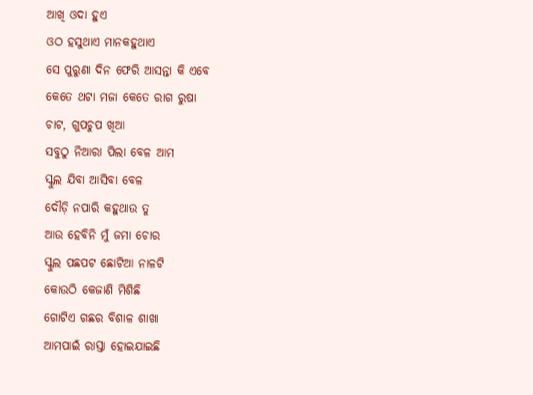ଆଖି ଓଦା ହୁଏ
ଓଠ ହସୁଥାଏ ମାନକହୁଥାଏ
ସେ ପୁରୁଣା ଦିନ ଫେରି ଆସନ୍ତା କି ଏବେ
କେତେ ଥଟା ମଜା କେତେ ରାଗ ରୁଷା
ଚାଟ, ଗୁପଚୁପ ଖିଆ
ସବୁଠୁ ନିଆରା ପିଲା ବେଳ ଆମ
ସ୍କୁଲ ଯିବା ଆସିବା ବେଳ
ଦୌଡ଼ି ନପାରି କହୁଥାଉ ତୁ
ଆଉ ହେବିନି ମୁଁ ଜମା ଚୋର
ସ୍କୁଲ ପଛପଟ ଛୋଟିଆ ନାଳଟି
କୋଉଠି କେଜାଣି ମିଶିଛି
ଗୋଟିଏ ଗଛର ବିଶାଳ ଶାଖା
ଆମପାଇଁ ରାସ୍ତା ହୋଇଯାଇଛି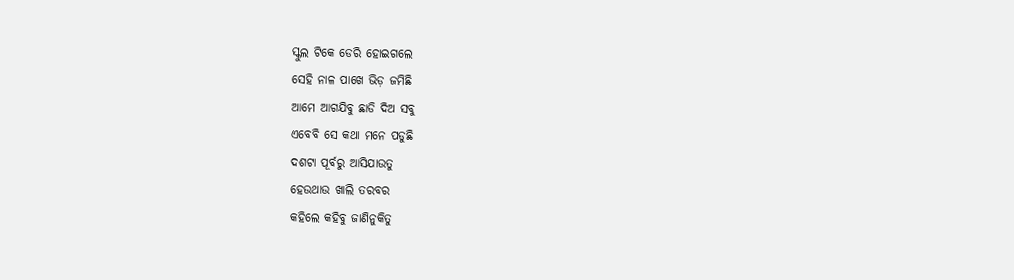ସ୍କୁଲ ଟିକେ ଡେରି ହୋଇଗଲେ
ସେହି ନାଳ ପାଖେ ଭିଡ଼ ଜମିଛି
ଆମେ ଆଗଯିବୁ ଛାଡି ଦିଅ ସବୁ
ଏବେବି ସେ କଥା ମନେ ପଡୁଛି
ଦଶଟା ପୂର୍ବରୁ ଆସିଯାଉତୁ
ହେଉଥାଉ ଖାଲି ତରବର
କହିଲେ କହିବୁ ଜାଣିନୁକିତୁ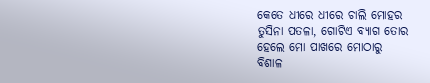କେତେ ଧୀରେ ଧୀରେ ଚାଲି ମୋହର
ତୁସିନା ପତଳା, ଗୋଟିଏ ବ୍ୟାଗ ତୋର
ହେଲେ ମୋ ପାଖରେ ମୋଠାରୁ
ବିଶାଳ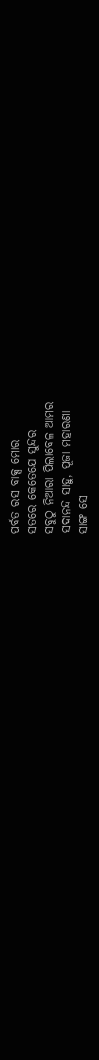ପର୍ବତ ରସ ବାକ୍ସ ମୋର
ସତରେ କେତେଯେ ସୁନ୍ଦର
ସବୁଠୁ ନିଆରା ପିଲାବେଳ ଆମର
ସଦାନନ୍ଦ ସାହୁ, ପୂଜା ମହାରଣା
ସାଙ୍ଗ ସେ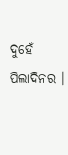ଦୁହେଁ ପିଲାଦିନର ।